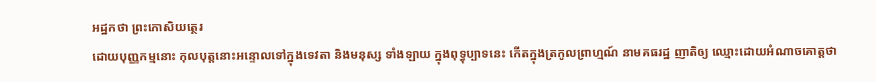អដ្ឋកថា ព្រះកោសិយត្ថេរ
ដោយបុញ្ញកម្មនោះ កុលបុត្តនោះអន្ទោលទៅក្នុងទេវតា និងមនុស្ស ទាំងឡាយ ក្នុងពុទ្ធុប្បាទនេះ កើតក្នុងត្រកូលព្រាហ្មណ៍ នាមគធរដ្ឋ ញាតិឲ្យ ឈ្មោះដោយអំណាចគោត្តថា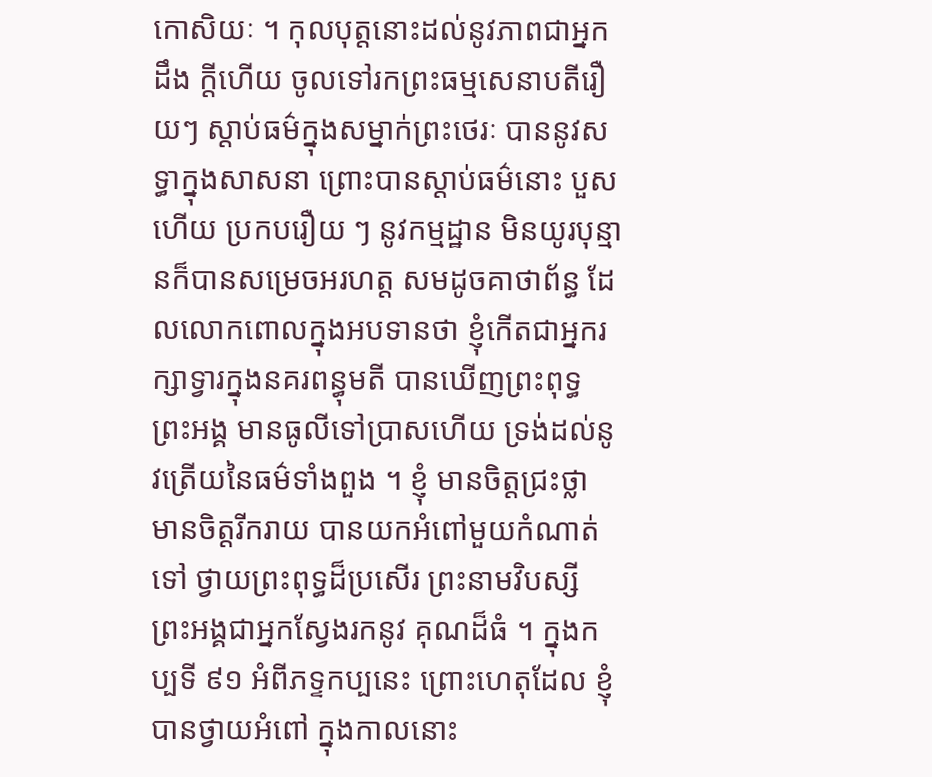កោសិយៈ ។ កុលបុត្តនោះដល់នូវភាពជាអ្នកដឹង ក្តីហើយ ចូលទៅរកព្រះធម្មសេនាបតីរឿយៗ ស្តាប់ធម៌ក្នុងសម្នាក់ព្រះថេរៈ បាននូវសទ្ធាក្នុងសាសនា ព្រោះបានស្តាប់ធម៌នោះ បួសហើយ ប្រកបរឿយ ៗ នូវកម្មដ្ឋាន មិនយូរបុន្មានក៏បានសម្រេចអរហត្ត សមដូចគាថាព័ន្ធ ដែលលោកពោលក្នុងអបទានថា ខ្ញុំកើតជាអ្នករក្សាទ្វារក្នុងនគរពន្ធុមតី បានឃើញព្រះពុទ្ធ ព្រះអង្គ មានធូលីទៅប្រាសហើយ ទ្រង់ដល់នូវត្រើយនៃធម៌ទាំងពួង ។ ខ្ញុំ មានចិត្តជ្រះថ្លា មានចិត្តរីករាយ បានយកអំពៅមួយកំណាត់ ទៅ ថ្វាយព្រះពុទ្ធដ៏ប្រសើរ ព្រះនាមវិបស្សី ព្រះអង្គជាអ្នកស្វែងរកនូវ គុណដ៏ធំ ។ ក្នុងកប្បទី ៩១ អំពីភទ្ទកប្បនេះ ព្រោះហេតុដែល ខ្ញុំបានថ្វាយអំពៅ ក្នុងកាលនោះ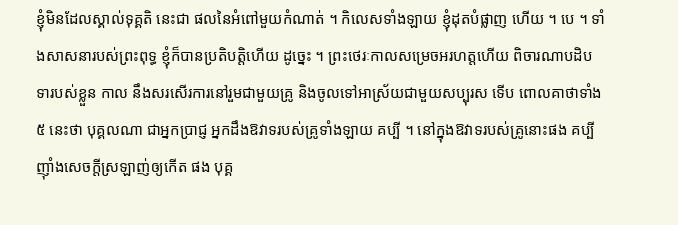ខ្ញុំមិនដែលស្គាល់ទុគ្គតិ នេះជា ផលនៃអំពៅមួយកំណាត់ ។ កិលេសទាំងឡាយ ខ្ញុំដុតបំផ្លាញ ហើយ ។ បេ ។ ទាំងសាសនារបស់ព្រះពុទ្ធ ខ្ញុំក៏បានប្រតិបត្តិហើយ ដូច្នេះ ។ ព្រះថេរៈកាលសម្រេចអរហត្តហើយ ពិចារណាបដិបទារបស់ខ្លួន កាល នឹងសរសើរការនៅរួមជាមួយគ្រូ និងចូលទៅអាស្រ័យជាមួយសប្បុរស ទើប ពោលគាថាទាំង ៥ នេះថា បុគ្គលណា ជាអ្នកប្រាជ្ញ អ្នកដឹងឱវាទរបស់គ្រូទាំងឡាយ គប្បី ។ នៅក្នុងឱវាទរបស់គ្រូនោះផង គប្បីញ៉ាំងសេចក្តីស្រឡាញ់ឲ្យកើត ផង បុគ្គ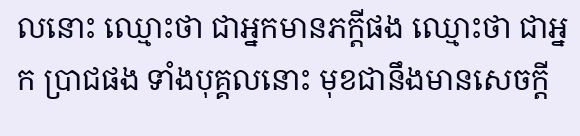លនោះ ឈ្មោះថា ជាអ្នកមានភក្តីផង ឈ្មោះថា ជាអ្នក ប្រាជផង ទាំងបុគ្គលនោះ មុខជានឹងមានសេចក្តី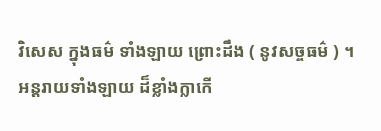វិសេស ក្នុងធម៌ ទាំងឡាយ ព្រោះដឹង ( នូវសច្ចធម៌ ) ។ អន្តរាយទាំងឡាយ ដ៏ខ្លាំងក្លាកើ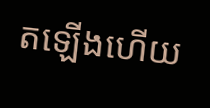តឡើងហើយ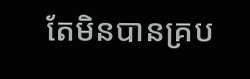តែមិនបានគ្រប